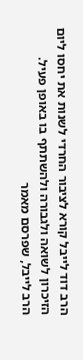הרב דוד לייבל קורא לציבור החרדי לשנות את יחסו ליום הזיכרון לשואה ולגבורה ולהשתתף בו באופן פעיל.
הרב לייבל, שפרסם מאמר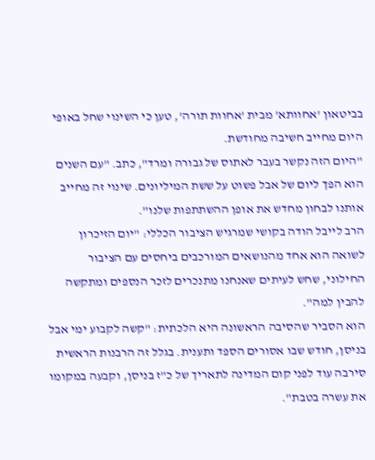בביטאון 'אחוותא' מבית 'אחוות תורה', טען כי השינוי שחל באופי היום מחייב חשיבה מחודשת.
"היום הזה נקשר בעבר לאתוס של גבורה ומרד", כתב. "עם השנים הוא הפך ליום של אבל פשוט על ששת המיליונים. שינוי זה מחייב אותנו לבחון מחדש את אופן ההשתתפות שלנו".
הרב לייבל הודה בקושי שמרגיש הציבור הכללי: "יום הזיכרון לשואה הוא אחד מהנושאים המורכבים ביחסים עם הציבור החילוני, שחש לעיתים שאנחנו מתנכרים לזכר הנספים ומתקשה להבין למה".
הוא הסביר שהסיבה הראשונה היא הלכתית: "קשה לקבוע ימי אבל בניסן, חודש שבו אסורים הספד ותענית. בגלל זה הרבנות הראשית סירבה עוד לפני קום המדינה לתאריך של כ"ז בניסן, וקבעה במקומו את עשרה בטבת".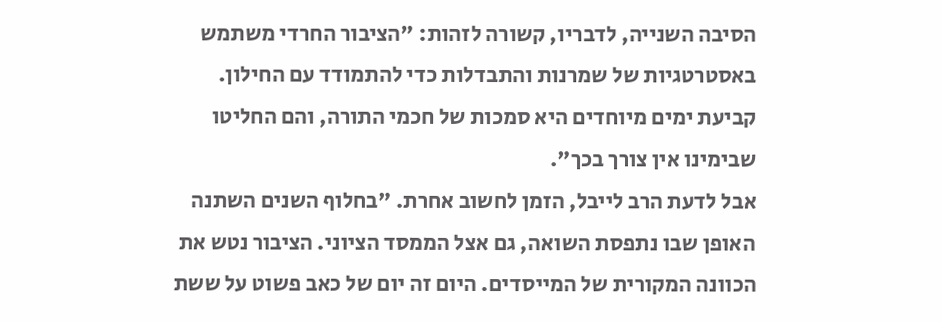הסיבה השנייה, לדבריו, קשורה לזהות: "הציבור החרדי משתמש באסטרטגיות של שמרנות והתבדלות כדי להתמודד עם החילון. קביעת ימים מיוחדים היא סמכות של חכמי התורה, והם החליטו שבימינו אין צורך בכך".
אבל לדעת הרב לייבל, הזמן לחשוב אחרת. "בחלוף השנים השתנה האופן שבו נתפסת השואה, גם אצל הממסד הציוני. הציבור נטש את הכוונה המקורית של המייסדים. היום זה יום של כאב פשוט על ששת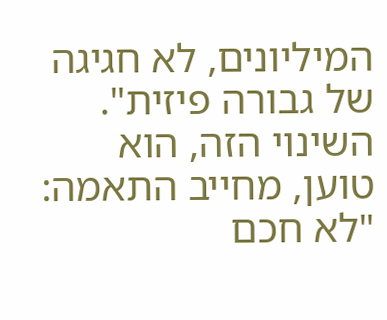המיליונים, לא חגיגה של גבורה פיזית".
השינוי הזה, הוא טוען, מחייב התאמה: "לא חכם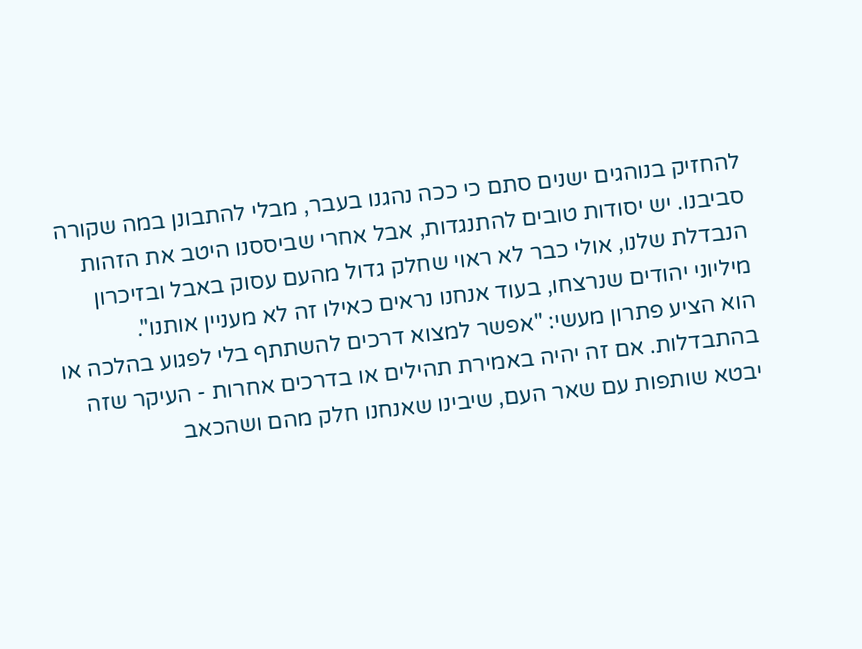להחזיק בנוהגים ישנים סתם כי ככה נהגנו בעבר, מבלי להתבונן במה שקורה סביבנו. יש יסודות טובים להתנגדות, אבל אחרי שביססנו היטב את הזהות הנבדלת שלנו, אולי כבר לא ראוי שחלק גדול מהעם עסוק באבל ובזיכרון מיליוני יהודים שנרצחו, בעוד אנחנו נראים כאילו זה לא מעניין אותנו".
הוא הציע פתרון מעשי: "אפשר למצוא דרכים להשתתף בלי לפגוע בהלכה או בהתבדלות. אם זה יהיה באמירת תהילים או בדרכים אחרות - העיקר שזה יבטא שותפות עם שאר העם, שיבינו שאנחנו חלק מהם ושהכאב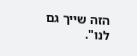הזה שייך גם לנו".